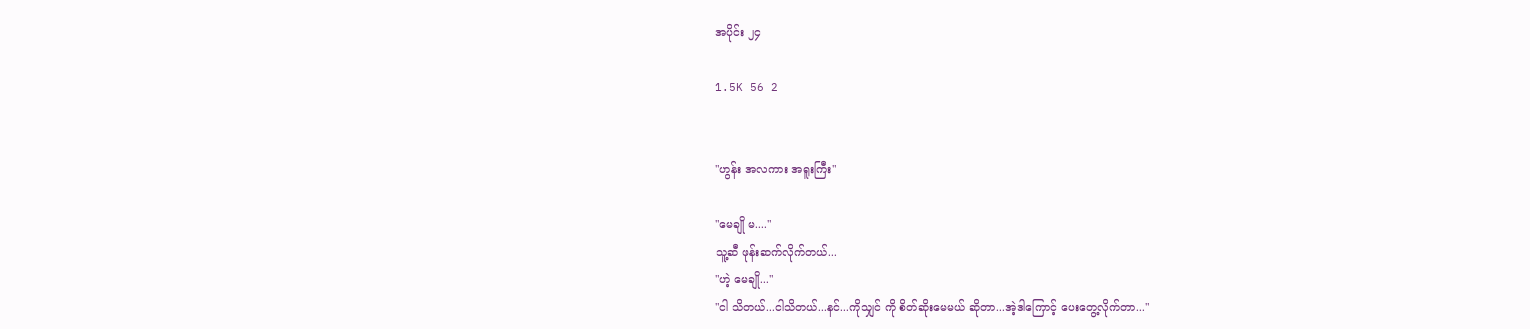အပိုင်း ၂၄

1.5K 56 2


"ဟွန်း အလကား အရူးကြီး"

"မေချို မ...."
သူ့ဆီ ဖုန်းဆက်လိုက်တယ်...
"ဟဲ့ မေချို..."
"ငါ သိတယ်...ငါသိတယ်...နင်...ကိုသျှင် ကို စိတ်ဆိုးမေမယ် ဆိုတာ...အဲ့ဒါကြောင့် ပေးတွေ့လိုက်တာ..."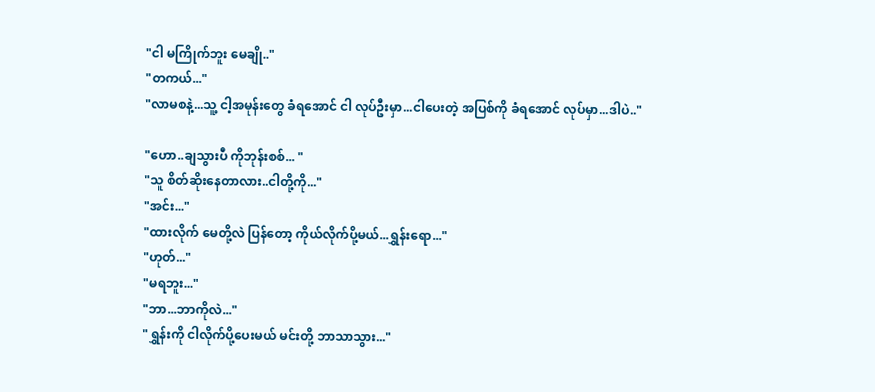"ငါ မကြိုက်ဘူး မေချို.."
"တကယ်..."
"လာမစနဲ့...သူ့ ငါ့အမုန်းတွေ ခံရအောင် ငါ လုပ်ဦးမှာ...ငါပေးတဲ့ အပြစ်ကို ခံရအောင် လုပ်မှာ...ဒါပဲ.."

"ဟော..ချသွားပီ ကိုဘုန်းစစ်... "
"သူ စိတ်ဆိုးနေတာလား..ငါတို့ကို..."
"အင်း..."
"ထားလိုက် မေတို့လဲ ပြန်တော့ ကိုယ်လိုက်ပို့မယ်...ရွှန်းရော..."
"ဟုတ်..."
"မရဘူး..."
"ဘာ...ဘာကိုလဲ..."
"ရွှန်းကို ငါလိုက်ပို့ပေးမယ် မင်းတို့ ဘာသာသွား..."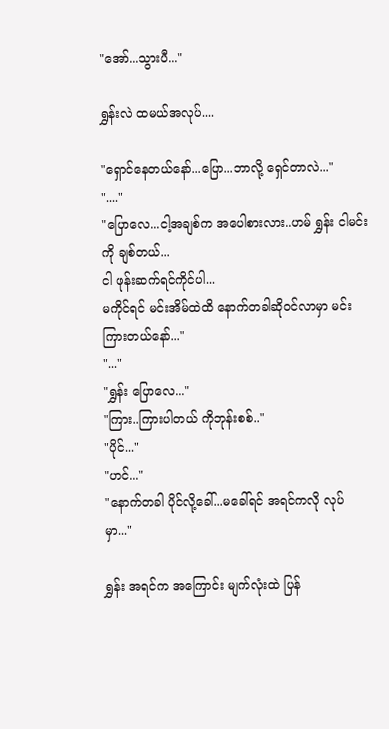"အော်...သွားပီ..."

ရွှန်းလဲ ထမယ်အလုပ်....

"ရှောင်နေတယ်နော်...ပြော...ဘာလို့ ရှေင်တာလဲ..."
"...."
"ပြောလေ...ငါ့အချစ်က အပေါစားလား..ဟမ် ရွှန်း ငါမင်းကို ချစ်တယ်...
ငါ ဖုန်းဆက်ရင်ကိုင်ပါ...
မကိုင်ရင် မင်းအိမ်ထဲထိ နောက်တခါဆိုဝင်လာမှာ မင်းကြားတယ်နော်..."
"..."
"ရွှန်း ပြောလေ..."
"ကြား..ကြားပါတယ် ကိုဘုန်းစစ်.."
"ပိုင်..."
"ဟင်..."
"နောက်တခါ ပိုင်လို့ခေါ်...မခေါ်ရင် အရင်ကလို လုပ်မှာ..."

ရွှန်း အရင်က အကြောင်း မျက်လုံးထဲ ပြန်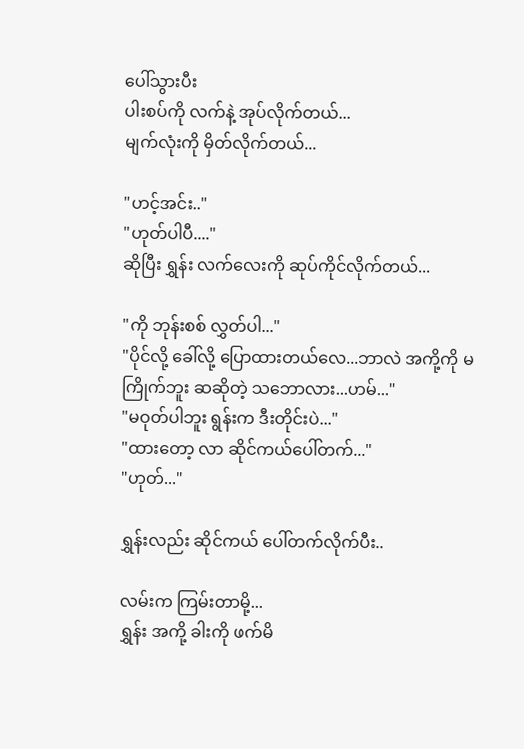ပေါ်သွားပီး
ပါးစပ်ကို လက်နဲ့ အုပ်လိုက်တယ်...
မျက်လုံးကို မှိတ်လိုက်တယ်...

"ဟင့်အင်း.."
"ဟုတ်ပါပီ...."
ဆိုပြီး ရွှန်း လက်လေးကို ဆုပ်ကိုင်လိုက်တယ်...

"ကို ဘုန်းစစ် လွှတ်ပါ..."
"ပိုင်လို့ ခေါ်လို့ ပြောထားတယ်လေ...ဘာလဲ အကို့ကို မကြိုက်ဘူး ဆဆိုတဲ့ သဘောလား...ဟမ်..."
"မဝုတ်ပါဘူး ရွန်းက ဒီးတိုင်းပဲ..."
"ထားတော့ လာ ဆိုင်ကယ်ပေါ်တက်..."
"ဟုတ်..."

ရွှန်းလည်း ဆိုင်ကယ် ပေါ်တက်လိုက်ပီး..

လမ်းက ကြမ်းတာမို့...
ရွှန်း အကို့ ခါးကို ဖက်မိ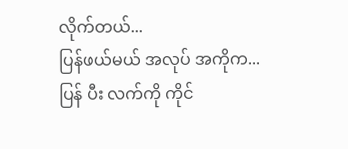လိုက်တယ်...
ပြန်ဖယ်မယ် အလုပ် အကိုက...
ပြန် ပီး လက်ကို ကိုင်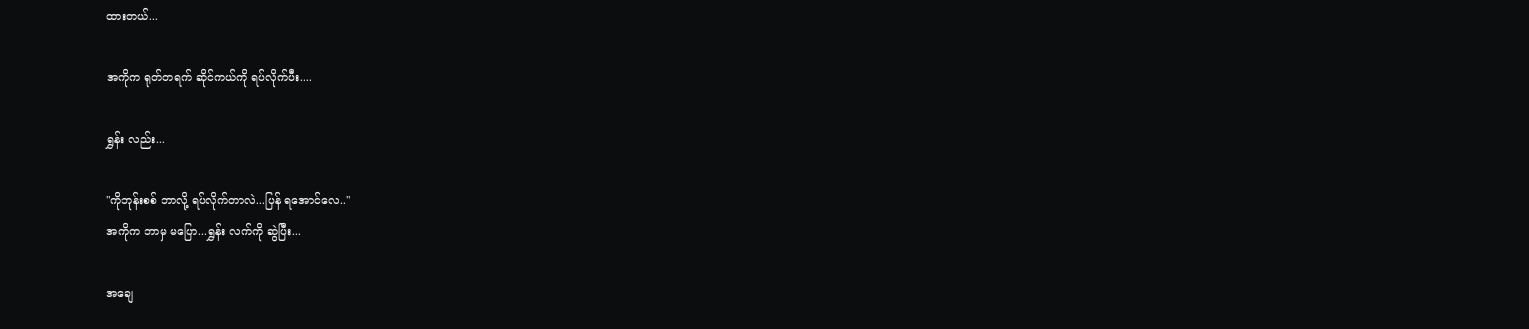ထားတယ်...

အကိုက ရုတ်တရက် ဆိုင်ကယ်ကို ရပ်လိုက်ပီး....

ရွှန်း လည်း...

"ကိုဘုန်းစစ် ဘာလို့ ရပ်လိုက်တာလဲ...ပြန် ရအောင်လေ.."
အကိုက ဘာမှ မပြော...ရွှန်း လက်ကို ဆွဲပြီး...

အချေ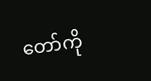တော်ကို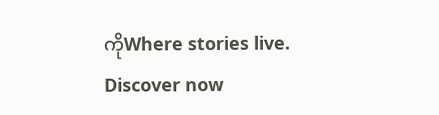ကိုWhere stories live. Discover now